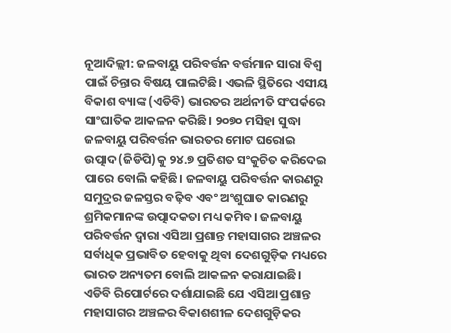ନୂଆଦିଲ୍ଲୀ: ଜଳବାୟୁ ପରିବର୍ତ୍ତନ ବର୍ତ୍ତମାନ ସାରା ବିଶ୍ବ ପାଇଁ ଚିନ୍ତାର ବିଷୟ ପାଲଟିଛି। ଏଭଳି ସ୍ଥିତିରେ ଏସୀୟ ବିକାଶ ବ୍ୟାଙ୍କ (ଏଡିବି) ଭାରତର ଅର୍ଥନୀତି ସଂପର୍କରେ ସାଂଘାତିକ ଆକଳନ କରିଛି। ୨୦୭୦ ମସିହା ସୁଦ୍ଧା ଜଳବାୟୁ ପରିବର୍ତ୍ତନ ଭାରତର ମୋଟ ଘରୋଇ ଉତ୍ପାଦ(ଜିଡିପି)କୁ ୨୪.୭ ପ୍ରତିଶତ ସଂକୁଚିତ କରିଦେଇ ପାରେ ବୋଲି କହିଛି। ଜଳବାୟୁ ପରିବର୍ତ୍ତନ କାରଣରୁ ସମୁଦ୍ରର ଜଳସ୍ତର ବଢ଼ିବ ଏବଂ ଅଂଶୁଘାତ କାରଣରୁ ଶ୍ରମିକମାନଙ୍କ ଉତ୍ପାଦକତା ମଧ୍ୟ କମିବ। ଜଳବାୟୁ ପରିବର୍ତ୍ତନ ଦ୍ବାରା ଏସିଆ ପ୍ରଶାନ୍ତ ମହାସାଗର ଅଞ୍ଚଳର ସର୍ବାଧିକ ପ୍ରଭାବିତ ହେବାକୁ ଥିବା ଦେଶଗୁଡ଼ିକ ମଧ୍ୟରେ ଭାରତ ଅନ୍ୟତମ ବୋଲି ଆକଳନ କରାଯାଇଛି।
ଏଡିବି ରିପୋର୍ଟରେ ଦର୍ଶାଯାଇଛି ଯେ ଏସିଆ ପ୍ରଶାନ୍ତ ମହାସାଗର ଅଞ୍ଚଳର ବିକାଶଶୀଳ ଦେଶଗୁଡ଼ିକର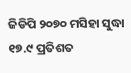ଜିଡିପି ୨୦୭୦ ମସିହା ସୁଦ୍ଧା ୧୭.୯ ପ୍ରତିଶତ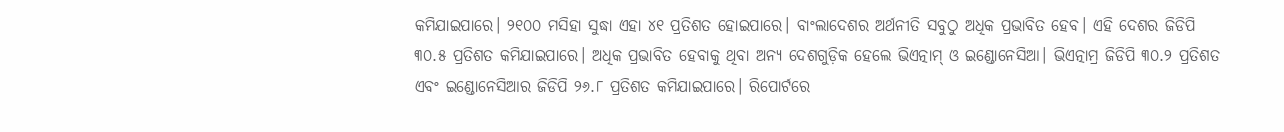କମିଯାଇପାରେ। ୨୧୦୦ ମସିହା ସୁଦ୍ଧା ଏହା ୪୧ ପ୍ରତିଶତ ହୋଇପାରେ। ବାଂଲାଦେଶର ଅର୍ଥନୀତି ସବୁଠୁ ଅଧିକ ପ୍ରଭାବିତ ହେବ। ଏହି ଦେଶର ଜିଡିପି ୩୦.୫ ପ୍ରତିଶତ କମିଯାଇପାରେ। ଅଧିକ ପ୍ରଭାବିତ ହେବାକୁ ଥିବା ଅନ୍ୟ ଦେଶଗୁଡ଼ିକ ହେଲେ ଭିଏତ୍ନାମ୍ ଓ ଇଣ୍ଡୋନେସିଆ। ଭିଏତ୍ନାମ୍ର ଜିଡିପି ୩୦.୨ ପ୍ରତିଶତ ଏବଂ ଇଣ୍ଡୋନେସିଆର ଜିଡିପି ୨୬.୮ ପ୍ରତିଶତ କମିଯାଇପାରେ। ରିପୋର୍ଟରେ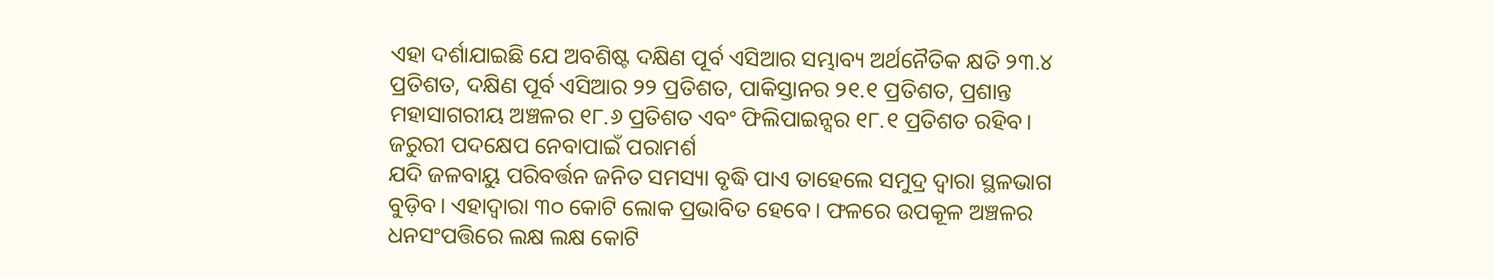ଏହା ଦର୍ଶାଯାଇଛି ଯେ ଅବଶିଷ୍ଟ ଦକ୍ଷିଣ ପୂର୍ବ ଏସିଆର ସମ୍ଭାବ୍ୟ ଅର୍ଥନୈତିକ କ୍ଷତି ୨୩.୪ ପ୍ରତିଶତ, ଦକ୍ଷିଣ ପୂର୍ବ ଏସିଆର ୨୨ ପ୍ରତିଶତ, ପାକିସ୍ତାନର ୨୧.୧ ପ୍ରତିଶତ, ପ୍ରଶାନ୍ତ ମହାସାଗରୀୟ ଅଞ୍ଚଳର ୧୮.୬ ପ୍ରତିଶତ ଏବଂ ଫିଲିପାଇନ୍ସର ୧୮.୧ ପ୍ରତିଶତ ରହିବ।
ଜରୁରୀ ପଦକ୍ଷେପ ନେବାପାଇଁ ପରାମର୍ଶ
ଯଦି ଜଳବାୟୁ ପରିବର୍ତ୍ତନ ଜନିତ ସମସ୍ୟା ବୃଦ୍ଧି ପାଏ ତାହେଲେ ସମୁଦ୍ର ଦ୍ବାରା ସ୍ଥଳଭାଗ ବୁଡ଼ିବ। ଏହାଦ୍ବାରା ୩୦ କୋଟି ଲୋକ ପ୍ରଭାବିତ ହେବେ। ଫଳରେ ଉପକୂଳ ଅଞ୍ଚଳର ଧନସଂପତ୍ତିରେ ଲକ୍ଷ ଲକ୍ଷ କୋଟି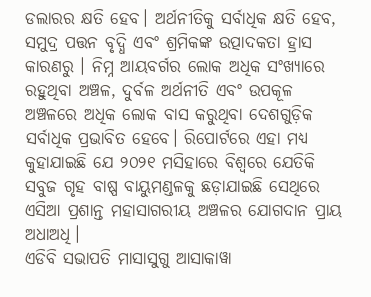ଡଲାରର କ୍ଷତି ହେବ। ଅର୍ଥନୀତିକୁ ସର୍ବାଧିକ କ୍ଷତି ହେବ, ସମୁଦ୍ର ପତ୍ତନ ବୃଦ୍ଧି ଏବଂ ଶ୍ରମିକଙ୍କ ଉତ୍ପାଦକତା ହ୍ରାସ କାରଣରୁ । ନିମ୍ନ ଆୟବର୍ଗର ଲୋକ ଅଧିକ ସଂଖ୍ୟାରେ ରହୁଥିବା ଅଞ୍ଚଳ, ଦୁର୍ବଳ ଅର୍ଥନୀତି ଏବଂ ଉପକୂଳ ଅଞ୍ଚଳରେ ଅଧିକ ଲୋକ ବାସ କରୁଥିବା ଦେଶଗୁଡ଼ିକ ସର୍ବାଧିକ ପ୍ରଭାବିତ ହେବେ। ରିପୋର୍ଟରେ ଏହା ମଧ୍ୟ କୁହାଯାଇଛି ଯେ ୨୦୨୧ ମସିହାରେ ବିଶ୍ବରେ ଯେତିକି ସବୁଜ ଗୃହ ବାଷ୍ପ ବାୟୁମଣ୍ଡଳକୁ ଛଡ଼ାଯାଇଛି ସେଥିରେ ଏସିଆ ପ୍ରଶାନ୍ତ ମହାସାଗରୀୟ ଅଞ୍ଚଳର ଯୋଗଦାନ ପ୍ରାୟ ଅଧାଅଧି।
ଏଡିବି ସଭାପତି ମାସାସୁଗୁ ଆସାକାୱା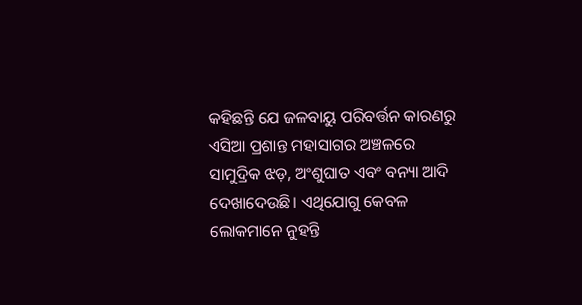କହିଛନ୍ତି ଯେ ଜଳବାୟୁ ପରିବର୍ତ୍ତନ କାରଣରୁ ଏସିଆ ପ୍ରଶାନ୍ତ ମହାସାଗର ଅଞ୍ଚଳରେ ସାମୁଦ୍ରିକ ଝଡ଼, ଅଂଶୁଘାତ ଏବଂ ବନ୍ୟା ଆଦି ଦେଖାଦେଉଛି। ଏଥିଯୋଗୁ କେବଳ ଲୋକମାନେ ନୁହନ୍ତି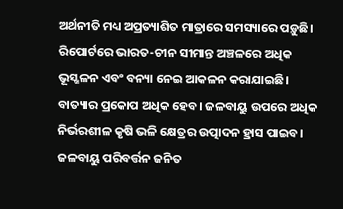ଅର୍ଥନୀତି ମଧ୍ୟ ଅପ୍ରତ୍ୟାଶିତ ମାତ୍ରାରେ ସମସ୍ୟାରେ ପଡ଼ୁଛି। ରିପୋର୍ଟରେ ଭାରତ-ଚୀନ ସୀମାନ୍ତ ଅଞ୍ଚଳରେ ଅଧିକ ଭୂସ୍ଖଳନ ଏବଂ ବନ୍ୟା ନେଇ ଆକଳନ କରାଯାଇଛି। ବାତ୍ୟାର ପ୍ରକୋପ ଅଧିକ ହେବ। ଜଳବାୟୁ ଉପରେ ଅଧିକ ନିର୍ଭରଶୀଳ କୃଷି ଭଳି କ୍ଷେତ୍ରର ଉତ୍ପାଦନ ହ୍ରାସ ପାଇବ। ଜଳବାୟୁ ପରିବର୍ତ୍ତନ ଜନିତ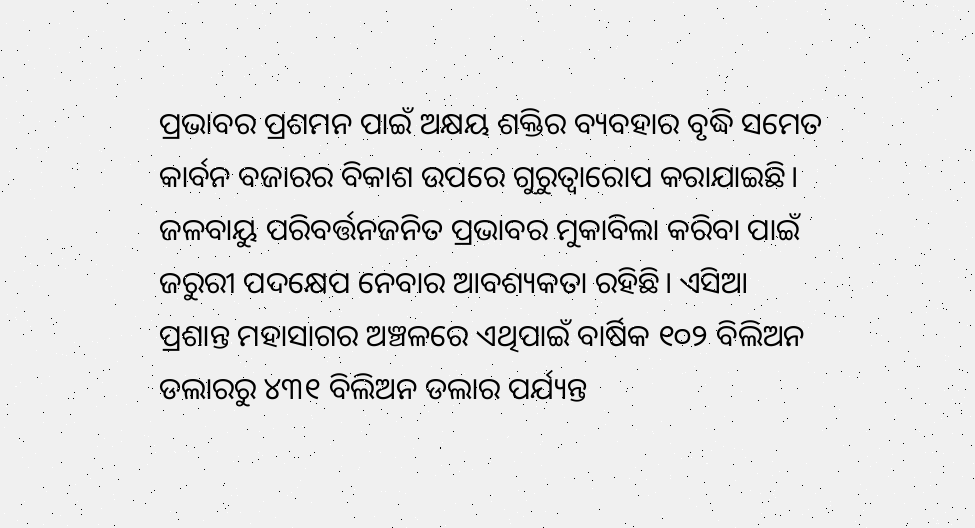ପ୍ରଭାବର ପ୍ରଶମନ ପାଇଁ ଅକ୍ଷୟ ଶକ୍ତିର ବ୍ୟବହାର ବୃଦ୍ଧି ସମେତ କାର୍ବନ ବଜାରର ବିକାଶ ଉପରେ ଗୁରୁତ୍ବାରୋପ କରାଯାଇଛି। ଜଳବାୟୁ ପରିବର୍ତ୍ତନଜନିତ ପ୍ରଭାବର ମୁକାବିଲା କରିବା ପାଇଁ ଜରୁରୀ ପଦକ୍ଷେପ ନେବାର ଆବଶ୍ୟକତା ରହିଛି। ଏସିଆ ପ୍ରଶାନ୍ତ ମହାସାଗର ଅଞ୍ଚଳରେ ଏଥିପାଇଁ ବାର୍ଷିକ ୧୦୨ ବିଲିଅନ ଡଲାରରୁ ୪୩୧ ବିଲିଅନ ଡଲାର ପର୍ଯ୍ୟନ୍ତ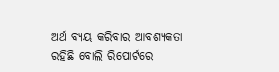ଅର୍ଥ ବ୍ୟୟ କରିବାର ଆବଶ୍ୟକତା ରହିଛି ବୋଲି ରିପୋର୍ଟରେ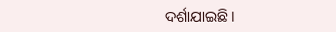ଦର୍ଶାଯାଇଛି।